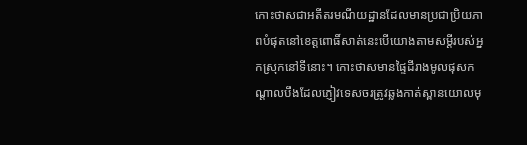កោះថាសជាអតីតរមណីយដ្ឋានដែលមានប្រជាប្រិយភាពបំផុតនៅខេត្តពោធិ៍សាត់នេះបើយោងតាមសម្ដីរបស់អ្នកស្រុកនៅទីនោះ។ កោះថាសមានផ្ទៃដីរាងមូលផុសកណ្តាលបឹងដែលភ្ញៀវទេសចរត្រូវឆ្លងកាត់ស្ពានយោលមុ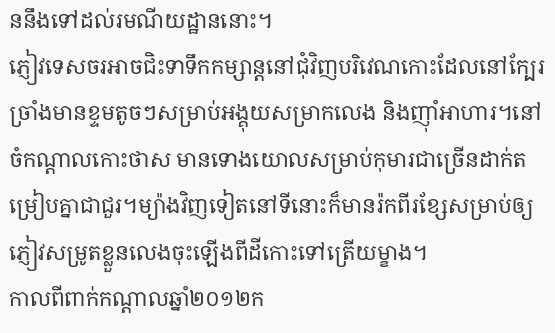ននឹងទៅដល់រមណីយដ្ឋាននោះ។
ភ្ញៀវទេសចរអាចជិះទាទឹកកម្សាន្ដនៅជុំវិញបរិវេណកោះដែលនៅក្បែរច្រាំងមានខ្ទមតូចៗសម្រាប់អង្គុយសម្រាកលេង និងញ៉ាំអាហារ។នៅចំកណ្តាលកោះថាស មានទោងយោលសម្រាប់កុមារជាច្រើនដាក់តម្រៀបគ្នាជាជួរ។ម្យ៉ាងវិញទៀតនៅទីនោះក៏មានរ៉កពីរខ្សែសម្រាប់ឲ្យភ្ញៀវសម្រូតខ្លួនលេងចុះឡើងពីដីកោះទៅត្រើយម្ខាង។
កាលពីពាក់កណ្តាលឆ្នាំ២០១២ក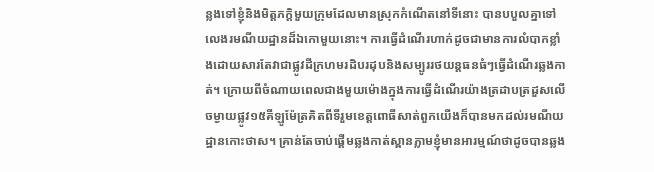ន្លងទៅខ្ញុំនិងមិត្តភក្ដិមួយក្រុមដែលមានស្រុកកំណើតនៅទីនោះ បានបបួលគ្នាទៅលេងរមណីយដ្ឋានដ៏ឯកោមួយនោះ។ ការធ្វើដំណើរហាក់ដូចជាមានការលំបាកខ្លាំងដោយសារតែវាជាផ្លូវដីក្រហមរដិបរដុបនិងសម្បូររថយន្ដធនធំៗធ្វើដំណើរឆ្លងកាត់។ ក្រោយពីចំណាយពេលជាងមួយម៉ោងក្នុងការធ្វើដំណើរយ៉ាងត្រដាបត្រដួសលើចម្ងាយផ្លូវ១៥គីឡូម៉ែត្រគិតពីទីរួមខេត្តពោធីសាត់ពួកយើងក៏បានមកដល់រមណីយដ្ឋានកោះថាស។ គ្រាន់តែចាប់ផ្តើមឆ្លងកាត់ស្ពានភ្លាមខ្ញុំមានអារម្មណ៍ថាដូចបានឆ្លង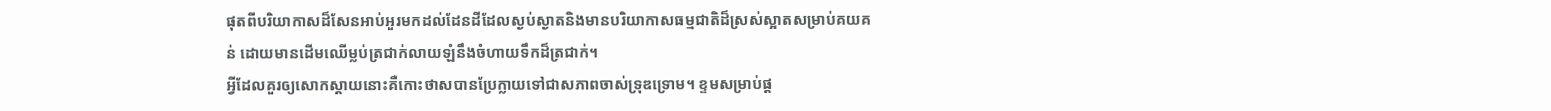ផុតពីបរិយាកាសដ៏សែនអាប់អួរមកដល់ដែនដីដែលស្ងប់ស្ងាតនិងមានបរិយាកាសធម្មជាតិដ៏ស្រស់ស្អាតសម្រាប់គយគន់ ដោយមានដើមឈើម្លប់ត្រជាក់លាយឡំនឹងចំហាយទឹកដ៏ត្រជាក់។
អ្វីដែលគួរឲ្យសោកស្តាយនោះគឺកោះថាសបានប្រែក្លាយទៅជាសភាពចាស់ទ្រុឌទ្រោម។ ខ្ទមសម្រាប់ផ្ដ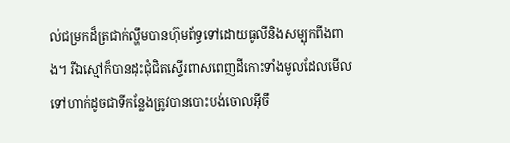ល់ជម្រកដ៏ត្រជាក់ល្ហឹមបានហ៊ុមព័ទ្ធទៅដោយធូលីនិងសម្បុកពីងពាង។ រីឯស្មៅក៏បានដុះជុំជិតស្ទើរពាសពេញដីកោះទាំងមូលដែលមើលទៅហាក់ដូចជាទីកន្លែងត្រូវបានបោះបង់ចោលអ៊ីចឹ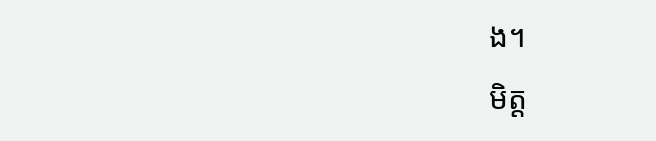ង។
មិត្ដ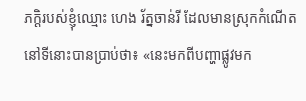ភក្ដិរបស់ខ្ញុំឈ្មោះ ហេង រ័ត្នចាន់រី ដែលមានស្រុកកំណើតនៅទីនោះបានប្រាប់ថា៖ «នេះមកពីបញ្ហាផ្លូវមក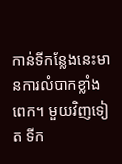កាន់ទីកន្លែងនេះមានការលំបាកខ្លាំងពេក។ មួយវិញទៀត ទីក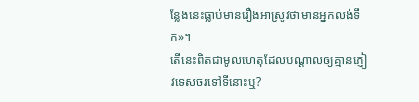ន្លែងនេះធ្លាប់មានរឿងអាស្រូវថាមានអ្នកលង់ទឹក»។
តើនេះពិតជាមូលហេតុដែលបណ្តាលឲ្យគ្មានភ្ញៀវទេសចរទៅទីនោះឬ?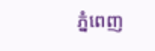ភ្នំពេញ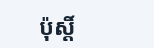ប៉ុស្តិ៍